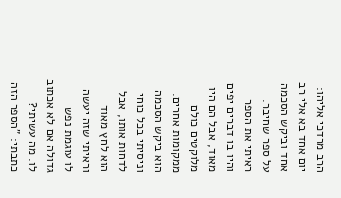הרב מרדכי אליהו: יום אחד בא אלי רב אחד וביקש הסכמה על ספר שחיבר. ראיתי את הספר והיו בו דברים יפים מאוד, אבל הם היו מלוקטים כולם ממקומות אחרים. הוא ביקש הסכמה וניסיתי בכל כוחי לדחות אותו, אבל הוא לחץ מאוד וראיתי שזה יעשה לו עוגמת נפש גדולה אם לא אכתוב לו. מה עשיתי? כתבתי: "הספר הזה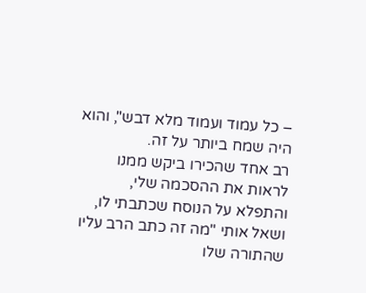– כל עמוד ועמוד מלא דבש", והוא היה שמח ביותר על זה.
רב אחד שהכירו ביקש ממנו לראות את ההסכמה שלי, והתפלא על הנוסח שכתבתי לו, ושאל אותי "מה זה כתב הרב עליו שהתורה שלו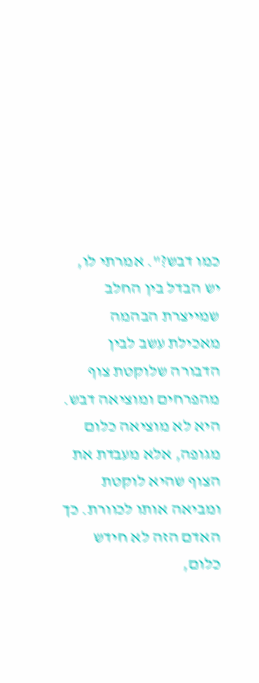כמו דבש?". אמרתי לו, יש הבדל בין החלב שמייצרת הבהמה מאכילת עשב לבין הדבורה שלוקטת צוף מהפרחים ומוציאה דבש. היא לא מוציאה כלום מגופה, אלא מעבדת את הצוף שהיא לוקטת ומביאה אותו לכוורת. כך האדם הזה לא חידש כלום,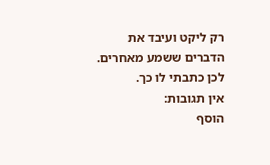רק ליקט ועיבד את הדברים ששמע מאחרים. לכן כתבתי לו כך.
אין תגובות:
הוסף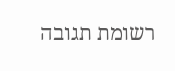רשומת תגובה